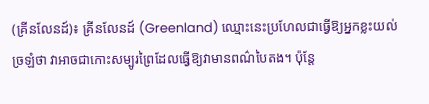(គ្រីនលែនដ៍)៖ គ្រីនលែនដ៍ (Greenland) ឈ្មោះនេះប្រហែលជាធ្វើឱ្យអ្នកខ្លះយល់ច្រឡំថា វាអាចជាកោះសម្បូរព្រៃដែលធ្វើឱ្យវាមានពណ៌បៃតង។ ប៉ុន្តែ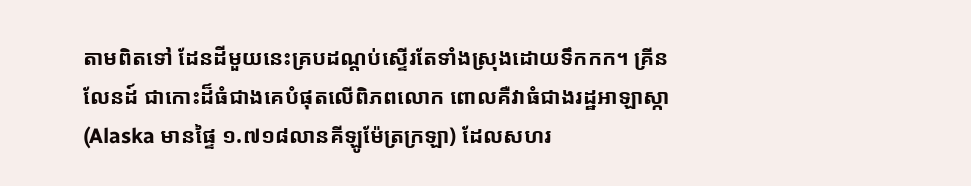តាមពិតទៅ ដែនដីមួយនេះគ្របដណ្ដប់ស្ទើរតែទាំងស្រុងដោយទឹកកក។ គ្រីនលែនដ៍ ជាកោះដ៏ធំជាងគេបំផុតលើពិភពលោក ពោលគឺវាធំជាងរដ្ឋអាឡាស្កា (Alaska មានផ្ទៃ ១.៧១៨លានគីឡូម៉ែត្រក្រឡា) ដែលសហរ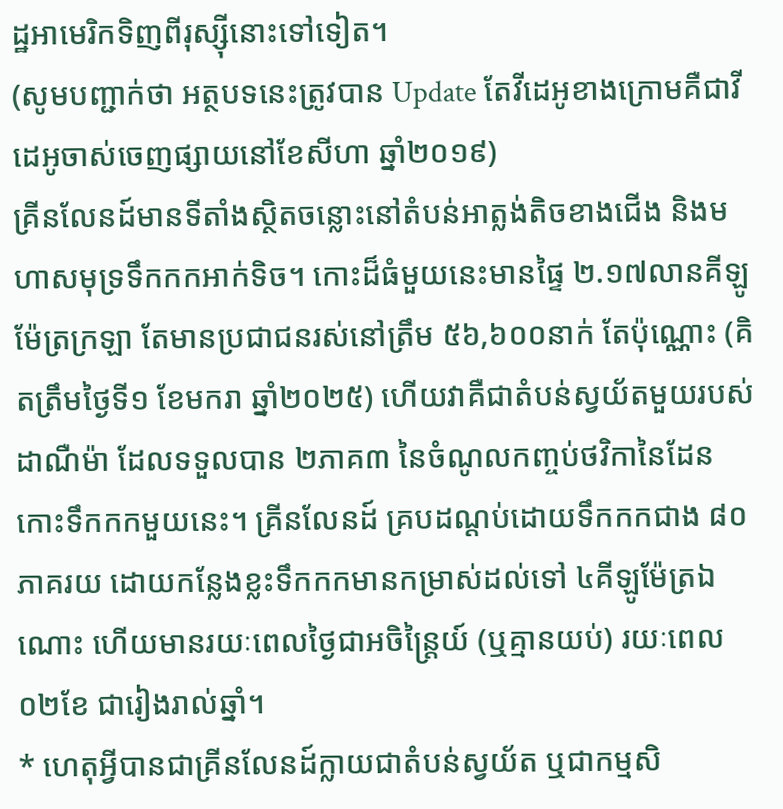ដ្ឋអាមេរិកទិញពីរុស្ស៊ីនោះទៅទៀត។
(សូមបញ្ជាក់ថា អត្ថបទនេះត្រូវបាន Update តែវីដេអូខាងក្រោមគឺជាវីដេអូចាស់ចេញផ្សាយនៅខែសីហា ឆ្នាំ២០១៩)
គ្រីនលែនដ៍មានទីតាំងស្ថិតចន្លោះនៅតំបន់អាត្លង់តិចខាងជើង និងមហាសមុទ្រទឹកកកអាក់ទិច។ កោះដ៏ធំមួយនេះមានផ្ទៃ ២.១៧លានគីឡូម៉ែត្រក្រឡា តែមានប្រជាជនរស់នៅត្រឹម ៥៦,៦០០នាក់ តែប៉ុណ្ណោះ (គិតត្រឹមថ្ងៃទី១ ខែមករា ឆ្នាំ២០២៥) ហើយវាគឺជាតំបន់ស្វយ័តមួយរបស់ដាណឺម៉ា ដែលទទួលបាន ២ភាគ៣ នៃចំណូលកញ្ចប់ថវិកានៃដែនកោះទឹកកកមួយនេះ។ គ្រីនលែនដ៍ គ្របដណ្ដប់ដោយទឹកកកជាង ៨០ភាគរយ ដោយកន្លែងខ្លះទឹកកកមានកម្រាស់ដល់ទៅ ៤គីឡូម៉ែត្រឯណោះ ហើយមានរយៈពេលថ្ងៃជាអចិន្ត្រៃយ៍ (ឬគ្មានយប់) រយៈពេល ០២ខែ ជារៀងរាល់ឆ្នាំ។
* ហេតុអ្វីបានជាគ្រីនលែនដ៍ក្លាយជាតំបន់ស្វយ័ត ឬជាកម្មសិ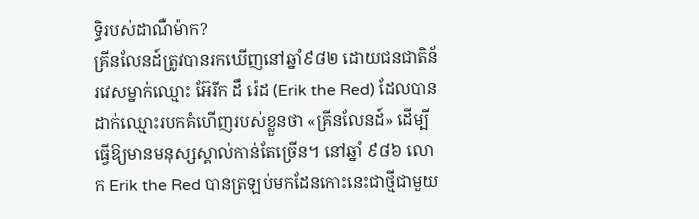ទ្ធិរបស់ដាណឺម៉ាក?
គ្រីនលែនដ៍ត្រូវបានរកឃើញនៅឆ្នាំ៩៨២ ដោយជនជាតិន័រវេសម្នាក់ឈ្មោះ អ៊ែរីក ដឹ រ៉េដ (Erik the Red) ដែលបានដាក់ឈ្មោះរបកគំហើញរបស់ខ្លួនថា «គ្រីនលែនដ៍» ដើម្បីធ្វើឱ្យមានមនុស្សស្គាល់កាន់តែច្រើន។ នៅឆ្នាំ ៩៨៦ លោក Erik the Red បានត្រឡប់មកដែនកោះនេះជាថ្មីជាមួយ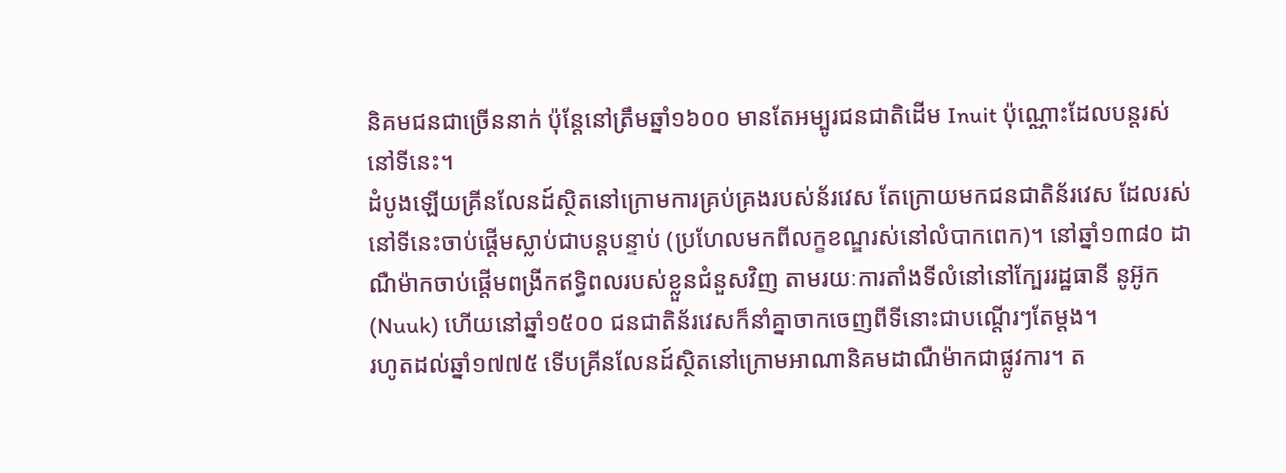និគមជនជាច្រើននាក់ ប៉ុន្តែនៅត្រឹមឆ្នាំ១៦០០ មានតែអម្បូរជនជាតិដើម Inuit ប៉ុណ្ណោះដែលបន្តរស់នៅទីនេះ។
ដំបូងឡើយគ្រីនលែនដ៍ស្ថិតនៅក្រោមការគ្រប់គ្រងរបស់ន័រវេស តែក្រោយមកជនជាតិន័រវេស ដែលរស់នៅទីនេះចាប់ផ្ដើមស្លាប់ជាបន្តបន្ទាប់ (ប្រហែលមកពីលក្ខខណ្ឌរស់នៅលំបាកពេក)។ នៅឆ្នាំ១៣៨០ ដាណឺម៉ាកចាប់ផ្ដើមពង្រីកឥទ្ធិពលរបស់ខ្លួនជំនួសវិញ តាមរយៈការតាំងទីលំនៅនៅក្បែររដ្ឋធានី នូអ៊ូក (Nuuk) ហើយនៅឆ្នាំ១៥០០ ជនជាតិន័រវេសក៏នាំគ្នាចាកចេញពីទីនោះជាបណ្តើរៗតែម្តង។
រហូតដល់ឆ្នាំ១៧៧៥ ទើបគ្រីនលែនដ៍ស្ថិតនៅក្រោមអាណានិគមដាណឺម៉ាកជាផ្លូវការ។ ត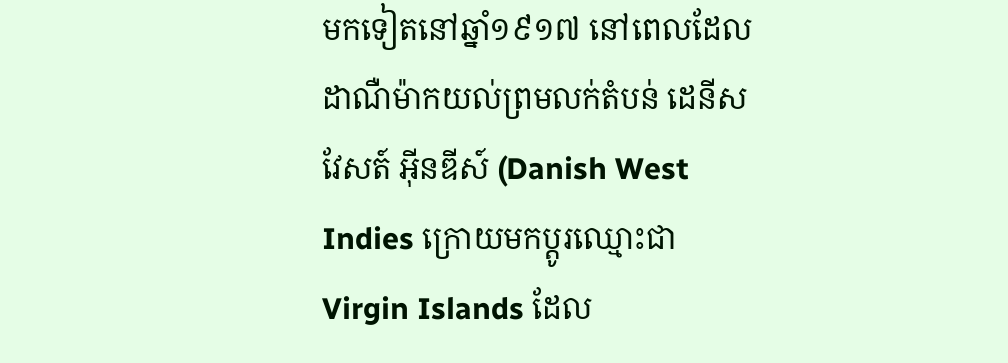មកទៀតនៅឆ្នាំ១៩១៧ នៅពេលដែលដាណឺម៉ាកយល់ព្រមលក់តំបន់ ដេនីស វែសត៍ អ៊ីនឌីស៍ (Danish West Indies ក្រោយមកប្ដូរឈ្មោះជា Virgin Islands ដែល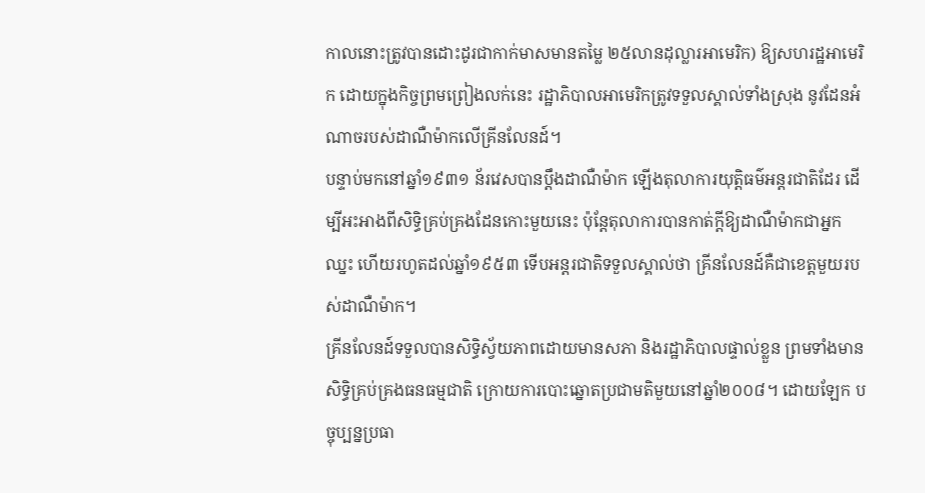កាលនោះត្រូវបានដោះដូរជាកាក់មាសមានតម្លៃ ២៥លានដុល្លារអាមេរិក) ឱ្យសហរដ្ឋអាមេរិក ដោយក្នុងកិច្ចព្រមព្រៀងលក់នេះ រដ្ឋាភិបាលអាមេរិកត្រូវទទួលស្គាល់ទាំងស្រុង នូវដែនអំណាចរបស់ដាណឺម៉ាកលើគ្រីនលែនដ៍។
បន្ទាប់មកនៅឆ្នាំ១៩៣១ ន័រវេសបានប្ដឹងដាណឺម៉ាក ឡើងតុលាការយុត្តិធម៌អន្តរជាតិដែរ ដើម្បីអះអាងពីសិទ្ធិគ្រប់គ្រងដែនកោះមួយនេះ ប៉ុន្តែតុលាការបានកាត់ក្ដីឱ្យដាណឺម៉ាកជាអ្នកឈ្នះ ហើយរហូតដល់ឆ្នាំ១៩៥៣ ទើបអន្តរជាតិទទួលស្គាល់ថា គ្រីនលែនដ៍គឺជាខេត្តមួយរបស់ដាណឺម៉ាក។
គ្រីនលែនដ៍ទទួលបានសិទ្ធិស្វ័យភាពដោយមានសភា និងរដ្ឋាភិបាលផ្ទាល់ខ្លួន ព្រមទាំងមានសិទ្ធិគ្រប់គ្រងធនធម្មជាតិ ក្រោយការបោះឆ្នោតប្រជាមតិមួយនៅឆ្នាំ២០០៨។ ដោយឡែក បច្ចុប្បន្នប្រធា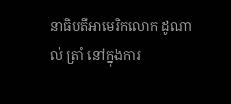នាធិបតីអាមេរិកលោក ដូណាល់ ត្រាំ នៅក្នុងការ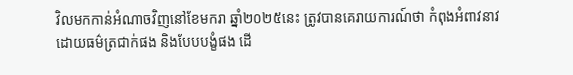វិលមកកាន់អំណាចវិញនៅខែមករា ឆ្នាំ២០២៥នេះ ត្រូវបានគេរាយការណ៍ថា កំពុងអំពាវនាវដោយធម៌ត្រជាក់ផង និងបែបបង្ខំផង ដើ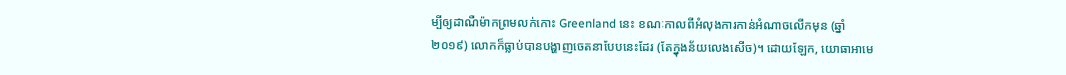ម្បីឲ្យដាណឺម៉ាកព្រមលក់កោះ Greenland នេះ ខណៈកាលពីអំលុងការកាន់អំណាចលើកមុន (ឆ្នាំ២០១៩) លោកក៏ធ្លាប់បានបង្ហាញចេតនាបែបនេះដែរ (តែក្នុងន័យលេងសើច)។ ដោយឡែក, យោធាអាមេ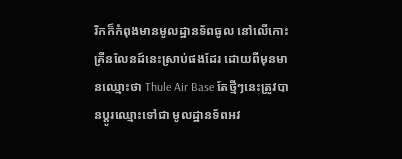រិកក៏កំពុងមានមូលដ្ឋានទ័ពធូល នៅលើកោះគ្រីនលែនដ៍នេះស្រាប់ផងដែរ ដោយពីមុនមានឈ្មោះថា Thule Air Base តែថ្មីៗនេះត្រូវបានប្តូរឈ្មោះទៅជា មូលដ្ឋានទ័ពអវ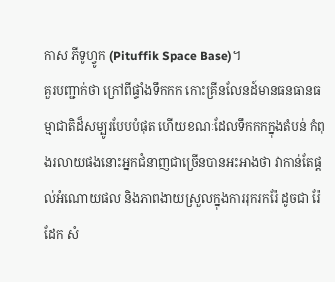កាស ភីទូហ្វូក (Pituffik Space Base)។
គួរបញ្ជាក់ថា ក្រៅពីផ្ទាំងទឹកកក កោះគ្រីនលែនដ៍មានធនធានធម្មាជាតិដ៏សម្បូរបែបបំផុត ហើយខណៈដែលទឹកកកក្នុងតំបន់ កំពុងរលាយផងនោះអ្នកជំនាញជាច្រើនបានអះអាងថា វាកាន់តែផ្ដល់អំណោយផល និងភាពងាយស្រួលក្នុងការរុករករ៉ែ ដូចជា រ៉ែដែក សំ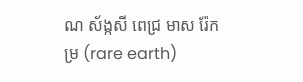ណ ស័ង្កសី ពេជ្រ មាស រ៉ែកម្រ (rare earth)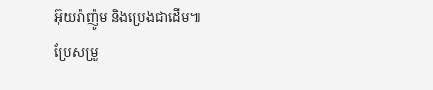អ៊ុយរ៉ាញ៉ូម និងប្រេងជាដើម៕
ប្រែសម្រួ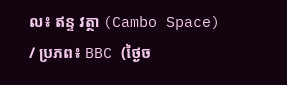ល៖ ឥន្ទ វត្ថា (Cambo Space) / ប្រភព៖ BBC (ថ្ងៃច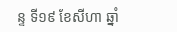ន្ទ ទី១៩ ខែសីហា ឆ្នាំ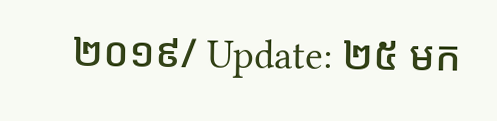២០១៩/ Update: ២៥ មក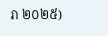រា ២០២៥)